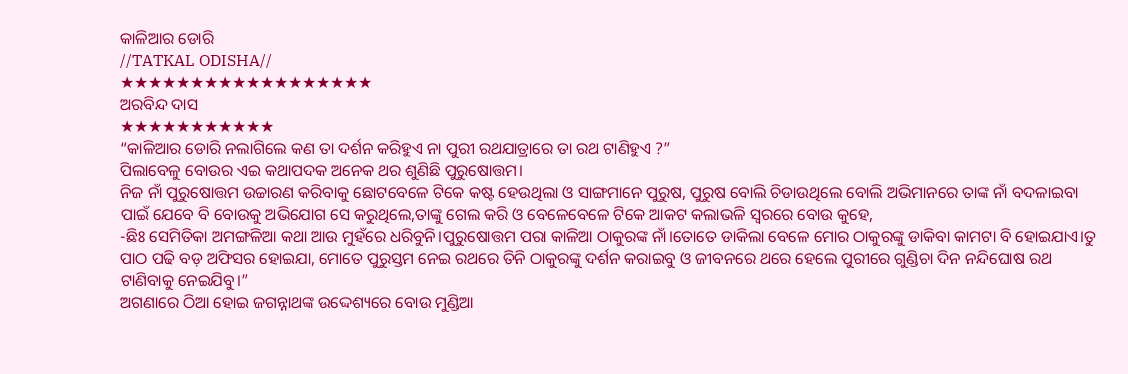କାଳିଆର ଡୋରି
//TATKAL ODISHA//
★★★★★★★★★★★★★★★★★★
ଅରବିନ୍ଦ ଦାସ
★★★★★★★★★★★
“କାଳିଆର ଡୋରି ନଲାଗିଲେ କଣ ତା ଦର୍ଶନ କରିହୁଏ ନା ପୁରୀ ରଥଯାତ୍ରାରେ ତା ରଥ ଟାଣିହୁଏ ?”
ପିଲାବେଳୁ ବୋଉର ଏଇ କଥାପଦକ ଅନେକ ଥର ଶୁଣିଛି ପୁରୁଷୋତ୍ତମ।
ନିଜ ନାଁ ପୁରୁଷୋତ୍ତମ ଉଚ୍ଚାରଣ କରିବାକୁ ଛୋଟବେଳେ ଟିକେ କଷ୍ଟ ହେଉଥିଲା ଓ ସାଙ୍ଗମାନେ ପୁରୁଷ, ପୁରୁଷ ବୋଲି ଚିଡାଉଥିଲେ ବୋଲି ଅଭିମାନରେ ତାଙ୍କ ନାଁ ବଦଳାଇବା ପାଇଁ ଯେବେ ବି ବୋଉକୁ ଅଭିଯୋଗ ସେ କରୁଥିଲେ,ତାଙ୍କୁ ଗେଲ କରି ଓ ବେଳେବେଳେ ଟିକେ ଆକଟ କଲାଭଳି ସ୍ୱରରେ ବୋଉ କୁହେ,
-ଛିଃ ସେମିତିକା ଅମଙ୍ଗଳିଆ କଥା ଆଉ ମୁହଁରେ ଧରିବୁନି।ପୁରୁଷୋତ୍ତମ ପରା କାଳିଆ ଠାକୁରଙ୍କ ନାଁ।ତୋତେ ଡାକିଲା ବେଳେ ମୋର ଠାକୁରଙ୍କୁ ଡାକିବା କାମଟା ବି ହୋଇଯାଏ।ତୁ ପାଠ ପଢି ବଡ଼ ଅଫିସର ହୋଇଯା, ମୋତେ ପୁରୁସ୍ତମ ନେଇ ରଥରେ ତିନି ଠାକୁରଙ୍କୁ ଦର୍ଶନ କରାଇବୁ ଓ ଜୀବନରେ ଥରେ ହେଲେ ପୁରୀରେ ଗୁଣ୍ଡିଚା ଦିନ ନନ୍ଦିଘୋଷ ରଥ ଟାଣିବାକୁ ନେଇଯିବୁ।”
ଅଗଣାରେ ଠିଆ ହୋଇ ଜଗନ୍ନାଥଙ୍କ ଉଦ୍ଦେଶ୍ୟରେ ବୋଉ ମୁଣ୍ଡିଆ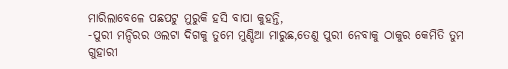ମାରିଲାବେଳେ ପଛପଟୁ ମୁରୁକି ହସି ବାପା କୁହନ୍ତି,
-ପୁରୀ ମନ୍ଦିରର ଓଲଟା ଦିଗକୁ ତୁମେ ମୁଣ୍ଡିଆ ମାରୁଛ,ତେଣୁ ପୁରୀ ନେବାକୁ ଠାକୁର କେମିତି ତୁମ ଗୁହାରୀ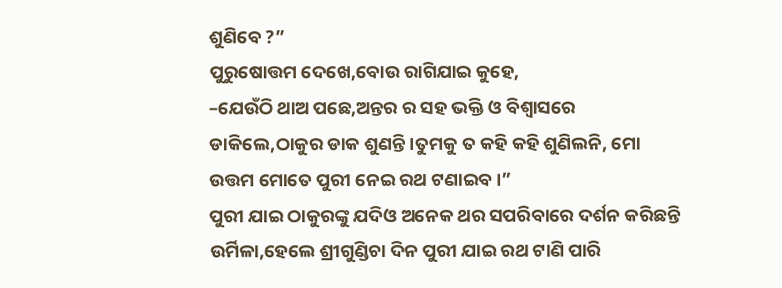ଶୁଣିବେ ?”
ପୁରୁଷୋତ୍ତମ ଦେଖେ,ବୋଉ ରାଗିଯାଇ କୁହେ,
–ଯେଉଁଠି ଥାଅ ପଛେ,ଅନ୍ତର ର ସହ ଭକ୍ତି ଓ ବିଶ୍ବାସରେ ଡାକିଲେ,ଠାକୁର ଡାକ ଶୁଣନ୍ତି।ତୁମକୁ ତ କହି କହି ଶୁଣିଲନି, ମୋ ଉତ୍ତମ ମୋତେ ପୁରୀ ନେଇ ରଥ ଟଣାଇବ।”
ପୁରୀ ଯାଇ ଠାକୁରଙ୍କୁ ଯଦିଓ ଅନେକ ଥର ସପରିବାରେ ଦର୍ଶନ କରିଛନ୍ତି ଉର୍ମିଳା,ହେଲେ ଶ୍ରୀଗୁଣ୍ଡିଚା ଦିନ ପୁରୀ ଯାଇ ରଥ ଟାଣି ପାରି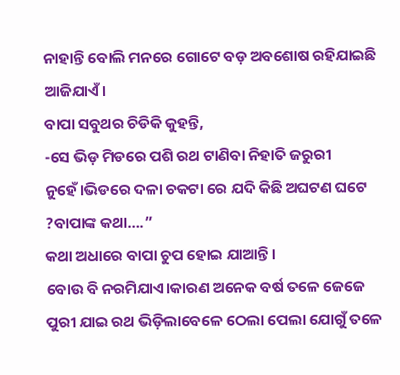ନାହାନ୍ତି ବୋଲି ମନରେ ଗୋଟେ ବଡ଼ ଅବଶୋଷ ରହିଯାଇଛି ଆଜିଯାଏଁ।
ବାପା ସବୁଥର ଚିଡିକି କୁହନ୍ତି,
-ସେ ଭିଡ଼ ମିଡରେ ପଶି ରଥ ଟାଣିବା ନିହାତି ଜରୁରୀ ନୁହେଁ।ଭିଡରେ ଦଳା ଚକଟା ରେ ଯଦି କିଛି ଅଘଟଣ ଘଟେ ?ବାପାଙ୍କ କଥା….”
କଥା ଅଧାରେ ବାପା ଚୁପ ହୋଇ ଯାଆନ୍ତି।
ବୋଉ ବି ନରମିଯାଏ।କାରଣ ଅନେକ ବର୍ଷ ତଳେ ଜେଜେ ପୁରୀ ଯାଇ ରଥ ଭିଡ଼ିଲାବେଳେ ଠେଲା ପେଲା ଯୋଗୁଁ ତଳେ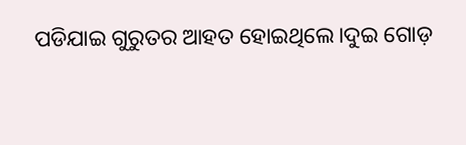ପଡିଯାଇ ଗୁରୁତର ଆହତ ହୋଇଥିଲେ।ଦୁଇ ଗୋଡ଼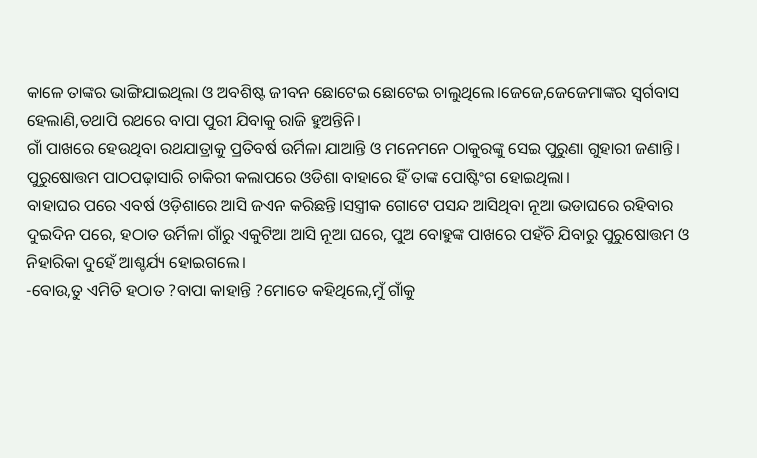କାଳେ ତାଙ୍କର ଭାଙ୍ଗିଯାଇଥିଲା ଓ ଅବଶିଷ୍ଟ ଜୀବନ ଛୋଟେଇ ଛୋଟେଇ ଚାଲୁଥିଲେ।ଜେଜେ,ଜେଜେମାଙ୍କର ସ୍ୱର୍ଗବାସ ହେଲାଣି,ତଥାପି ରଥରେ ବାପା ପୁରୀ ଯିବାକୁ ରାଜି ହୁଅନ୍ତିନି।
ଗାଁ ପାଖରେ ହେଉଥିବା ରଥଯାତ୍ରାକୁ ପ୍ରତିବର୍ଷ ଉର୍ମିଳା ଯାଆନ୍ତି ଓ ମନେମନେ ଠାକୁରଙ୍କୁ ସେଇ ପୁରୁଣା ଗୁହାରୀ ଜଣାନ୍ତି।
ପୁରୁଷୋତ୍ତମ ପାଠପଢ଼ାସାରି ଚାକିରୀ କଲାପରେ ଓଡିଶା ବାହାରେ ହିଁ ତାଙ୍କ ପୋଷ୍ଟିଂଗ ହୋଇଥିଲା।
ବାହାଘର ପରେ ଏବର୍ଷ ଓଡ଼ିଶାରେ ଆସି ଜଏନ କରିଛନ୍ତି।ସସ୍ତ୍ରୀକ ଗୋଟେ ପସନ୍ଦ ଆସିଥିବା ନୂଆ ଭଡାଘରେ ରହିବାର ଦୁଇଦିନ ପରେ, ହଠାତ ଉର୍ମିଳା ଗାଁରୁ ଏକୁଟିଆ ଆସି ନୂଆ ଘରେ, ପୁଅ ବୋହୁଙ୍କ ପାଖରେ ପହଁଚି ଯିବାରୁ ପୁରୁଷୋତ୍ତମ ଓ ନିହାରିକା ଦୁହେଁ ଆଶ୍ଚର୍ଯ୍ୟ ହୋଇଗଲେ।
-ବୋଉ,ତୁ ଏମିତି ହଠାତ ?ବାପା କାହାନ୍ତି ?ମୋତେ କହିଥିଲେ,ମୁଁ ଗାଁକୁ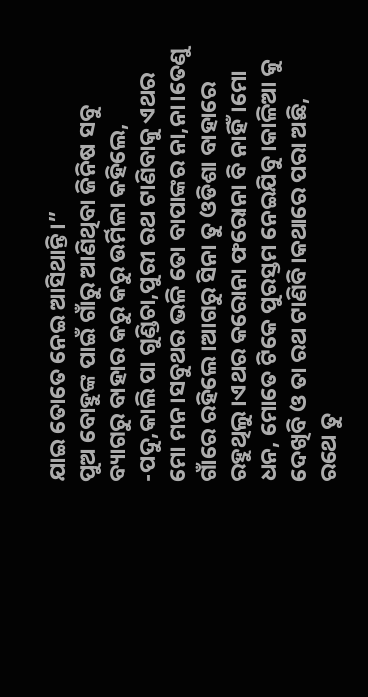ଯାଇ ତୋତେ ନେଇ ଆସିଥାନ୍ତି।”
ପୁଅ ବୋହୁଙ୍କ ପାଇଁ ଗାଁରୁ ଆଣିଥିବା ଜିନିଷ ସବୁ
ବ୍ୟାଗରୁ ବାହାର କରୁ କରୁ ଉର୍ମିଳା କହିଲେ,
-ପଦୁ,କାଲି ପା ଗୁଣ୍ଡିଚା,ପୁରୀ ରଥ ଟାଣିବାକୁ ଏଥର ମୋ ମନ।ସବୁଥର ଭଳି ତୋ ବାପାଙ୍କର ନା,ନା।ତେଣୁ ଗାଁରେ ରହିଲେ।ଆଗରୁ ସିନା ତୁ ଓଡିଶା ବାହାରେ ରହୁଥିଲୁ।ଏଥର କରୋନା ଫରୋନା ବି ନାହିଁ।ମୋ ଧନ, ମୋତେ ଟିକେ ପୁରସ୍ତମ ନେଇଯିବୁ।କାଳିଆ କୁ ଦେଖିବି ଓ ତା ରଥ ଟାଣିବି।କଥାରେ ପରା ଅଛି, ରଥେ ତୁ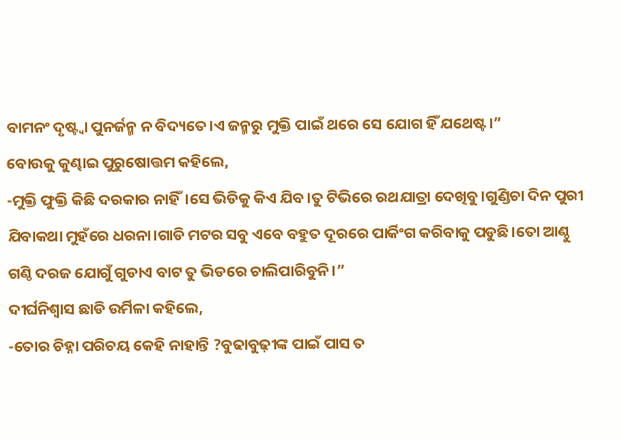ବାମନଂ ଦୃଷ୍ଟ୍ଵା ପୁନର୍ଜନ୍ମ ନ ବିଦ୍ୟତେ।ଏ ଜନ୍ମରୁ ମୁକ୍ତି ପାଇଁ ଥରେ ସେ ଯୋଗ ହିଁ ଯଥେଷ୍ଟ।”
ବୋଉକୁ କୁଣ୍ଢାଇ ପୁରୁଷୋତ୍ତମ କହିଲେ,
-ମୁକ୍ତି ଫୁକ୍ତି କିଛି ଦରକାର ନାହିଁ।ସେ ଭିଡିକୁ କିଏ ଯିବ।ତୁ ଟିଭିରେ ରଥଯାତ୍ରା ଦେଖିବୁ।ଗୁଣ୍ଡିଚା ଦିନ ପୁରୀ ଯିବାକଥା ମୁହଁରେ ଧରନା।ଗାଡି ମଟର ସବୁ ଏବେ ବହୁତ ଦୂରରେ ପାର୍କିଂଗ କରିବାକୁ ପଡୁଛି।ତୋ ଆଣ୍ଠୁ ଗଣ୍ଠି ଦରଜ ଯୋଗୁଁ ଗୁଡାଏ ବାଟ ତୁ ଭିଡରେ ଚାଲିପାରିବୁନି।”
ଦୀର୍ଘନିଶ୍ବାସ ଛାଡି ଉର୍ମିଳା କହିଲେ,
-ତୋର ଚିହ୍ନା ପରିଚୟ କେହି ନାହାନ୍ତି ?ବୁଢାବୁଢ଼ୀଙ୍କ ପାଇଁ ପାସ ତ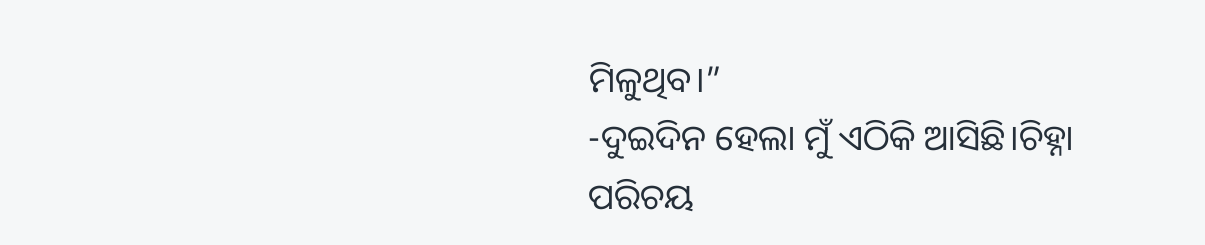ମିଳୁଥିବ।”
-ଦୁଇଦିନ ହେଲା ମୁଁ ଏଠିକି ଆସିଛି।ଚିହ୍ନା ପରିଚୟ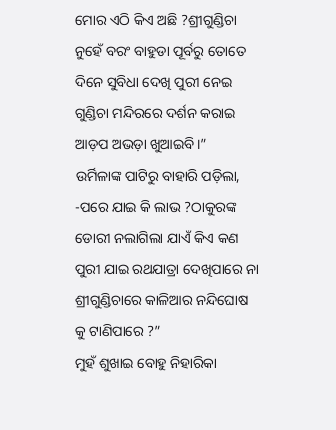ମୋର ଏଠି କିଏ ଅଛି ?ଶ୍ରୀଗୁଣ୍ଡିଚା ନୁହେଁ ବରଂ ବାହୁଡା ପୂର୍ବରୁ ତୋତେ ଦିନେ ସୁବିଧା ଦେଖି ପୁରୀ ନେଇ ଗୁଣ୍ଡିଚା ମନ୍ଦିରରେ ଦର୍ଶନ କରାଇ ଆଡ଼ପ ଅଭଡ଼ା ଖୁଆଇବି।”
ଉର୍ମିଳାଙ୍କ ପାଟିରୁ ବାହାରି ପଡ଼ିଲା,
-ପରେ ଯାଇ କି ଲାଭ ?ଠାକୁରଙ୍କ ଡୋରୀ ନଲାଗିଲା ଯାଏଁ କିଏ କଣ ପୁରୀ ଯାଇ ରଥଯାତ୍ରା ଦେଖିପାରେ ନା ଶ୍ରୀଗୁଣ୍ଡିଚାରେ କାଳିଆର ନନ୍ଦିଘୋଷ କୁ ଟାଣିପାରେ ?”
ମୁହଁ ଶୁଖାଇ ବୋହୁ ନିହାରିକା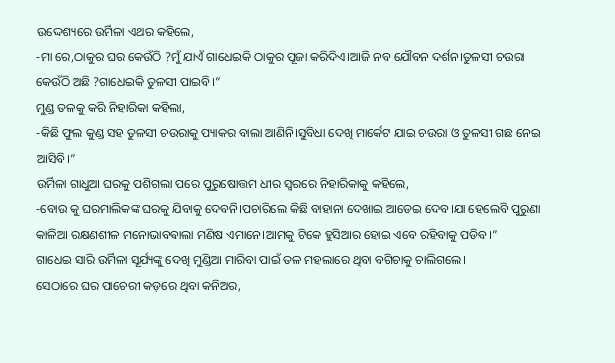ଉଦ୍ଦେଶ୍ୟରେ ଉର୍ମିଳା ଏଥର କହିଲେ,
-ମା ରେ,ଠାକୁର ଘର କେଉଁଠି ?ମୁଁ ଯାଏଁ ଗାଧେଇକି ଠାକୁର ପୂଜା କରିଦିଏ।ଆଜି ନବ ଯୌବନ ଦର୍ଶନ।ତୁଳସୀ ଚଉରା କେଉଁଠି ଅଛି ?ଗାଧେଇକି ତୁଳସୀ ପାଇବି।”
ମୁଣ୍ଡ ତଳକୁ କରି ନିହାରିକା କହିଲା,
-କିଛି ଫୁଲ କୁଣ୍ଡ ସହ ତୁଳସୀ ଚଉରାକୁ ପ୍ୟାକର ବାଲା ଆଣିନି।ସୁବିଧା ଦେଖି ମାର୍କେଟ ଯାଇ ଚଉରା ଓ ତୁଳସୀ ଗଛ ନେଇ ଆସିବି।”
ଉର୍ମିଳା ଗାଧୁଆ ଘରକୁ ପଶିଗଲା ପରେ ପୁରୁଷୋତ୍ତମ ଧୀର ସ୍ୱରରେ ନିହାରିକାକୁ କହିଲେ,
-ବୋଉ କୁ ଘରମାଲିକଙ୍କ ଘରକୁ ଯିବାକୁ ଦେବନି।ପଚାରିଲେ କିଛି ବାହାନା ଦେଖାଇ ଆଡେଇ ଦେବ।ଯା ହେଲେବି ପୁରୁଣା କାଳିଆ ରକ୍ଷଣଶୀଳ ମନୋଭାବଵାଲା ମଣିଷ ଏମାନେ।ଆମକୁ ଟିକେ ହୁସିଆର ହୋଇ ଏବେ ରହିବାକୁ ପଡିବ।”
ଗାଧେଇ ସାରି ଉର୍ମିଳା ସୂର୍ଯ୍ୟଙ୍କୁ ଦେଖି ମୁଣ୍ଡିଆ ମାରିବା ପାଇଁ ତଳ ମହଲାରେ ଥିବା ବଗିଚାକୁ ଚାଲିଗଲେ।
ସେଠାରେ ଘର ପାଚେରୀ କଡ଼ରେ ଥିବା କନିଅର,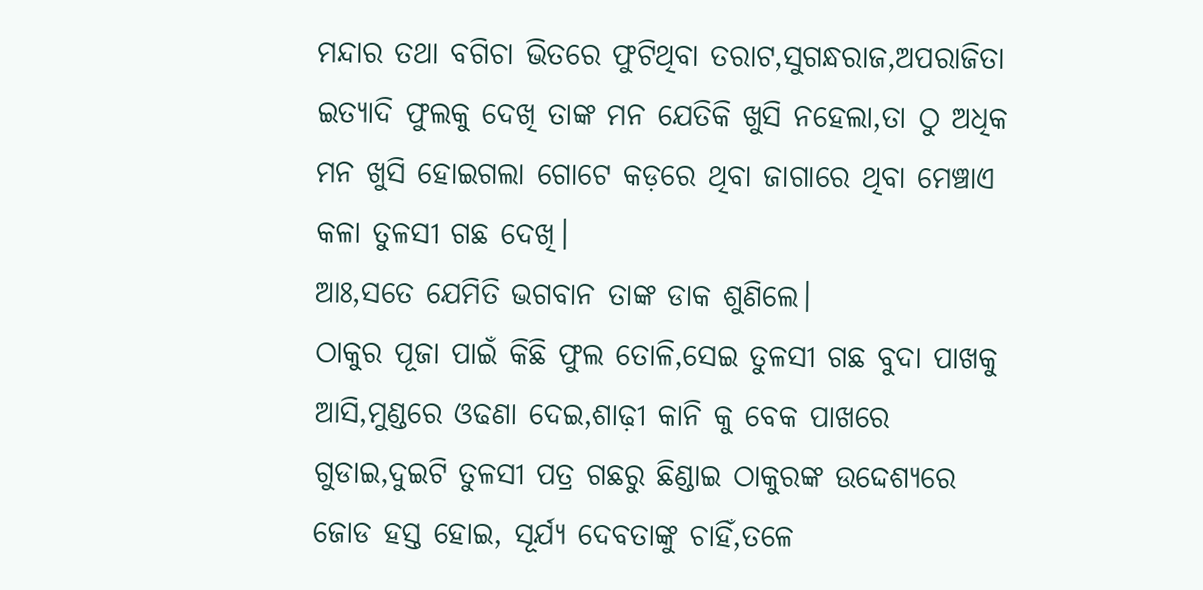ମନ୍ଦାର ତଥା ବଗିଚା ଭିତରେ ଫୁଟିଥିବା ତରାଟ,ସୁଗନ୍ଧରାଜ,ଅପରାଜିତା ଇତ୍ୟାଦି ଫୁଲକୁ ଦେଖି ତାଙ୍କ ମନ ଯେତିକି ଖୁସି ନହେଲା,ତା ଠୁ ଅଧିକ ମନ ଖୁସି ହୋଇଗଲା ଗୋଟେ କଡ଼ରେ ଥିବା ଜାଗାରେ ଥିବା ମେଞ୍ଚାଏ କଳା ତୁଳସୀ ଗଛ ଦେଖି।
ଆଃ,ସତେ ଯେମିତି ଭଗବାନ ତାଙ୍କ ଡାକ ଶୁଣିଲେ।
ଠାକୁର ପୂଜା ପାଇଁ କିଛି ଫୁଲ ତୋଳି,ସେଇ ତୁଳସୀ ଗଛ ବୁଦା ପାଖକୁ ଆସି,ମୁଣ୍ଡରେ ଓଢଣା ଦେଇ,ଶାଢ଼ୀ କାନି କୁ ବେକ ପାଖରେ ଗୁଡାଇ,ଦୁଇଟି ତୁଳସୀ ପତ୍ର ଗଛରୁ ଛିଣ୍ଡାଇ ଠାକୁରଙ୍କ ଉଦ୍ଦେଶ୍ୟରେ ଜୋଡ ହସ୍ତ ହୋଇ, ସୂର୍ଯ୍ୟ ଦେବତାଙ୍କୁ ଚାହିଁ,ତଳେ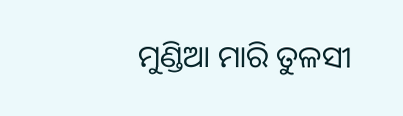ମୁଣ୍ଡିଆ ମାରି ତୁଳସୀ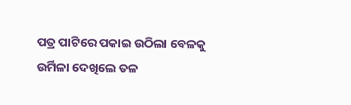ପତ୍ର ପାଟିରେ ପକାଇ ଉଠିଲା ବେଳକୁ ଉର୍ମିଳା ଦେଖିଲେ ତଳ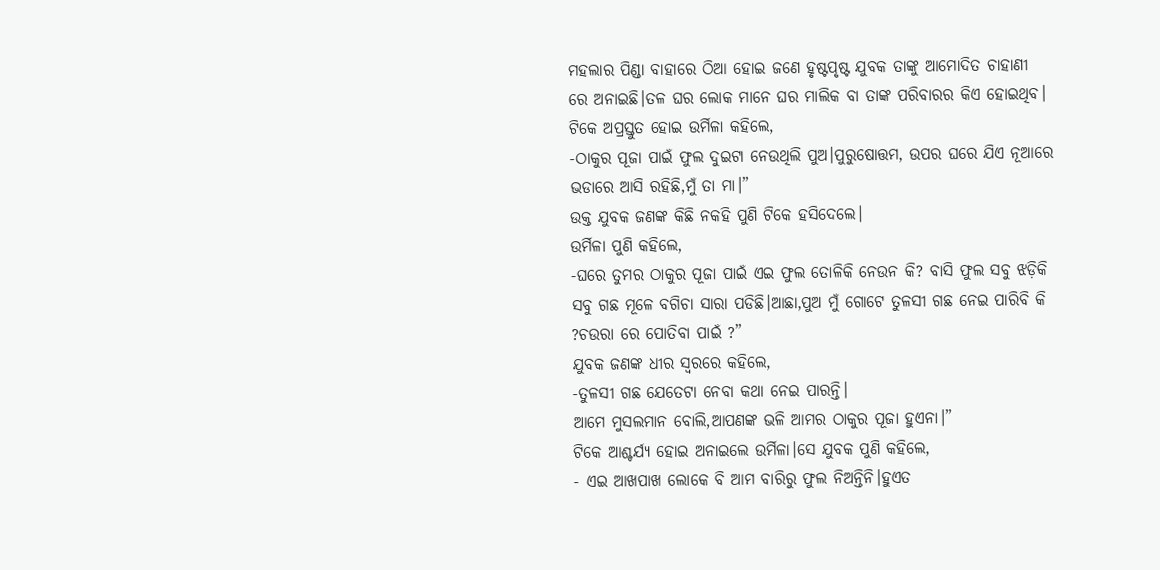ମହଲାର ପିଣ୍ଡା ବାହାରେ ଠିଆ ହୋଇ ଜଣେ ହୃଷ୍ଟପୃଷ୍ଟ ଯୁବକ ତାଙ୍କୁ ଆମୋଦିତ ଚାହାଣୀ ରେ ଅନାଇଛି।ତଳ ଘର ଲୋକ ମାନେ ଘର ମାଲିକ ବା ତାଙ୍କ ପରିବାରର କିଏ ହୋଇଥିବ।
ଟିକେ ଅପ୍ରସ୍ତୁତ ହୋଇ ଉର୍ମିଳା କହିଲେ,
-ଠାକୁର ପୂଜା ପାଇଁ ଫୁଲ ଦୁଇଟା ନେଉଥିଲି ପୁଅ।ପୁରୁଷୋତ୍ତମ, ଉପର ଘରେ ଯିଏ ନୂଆରେ ଭଡାରେ ଆସି ରହିଛି,ମୁଁ ତା ମା।”
ଉକ୍ତ ଯୁବକ ଜଣଙ୍କ କିଛି ନକହି ପୁଣି ଟିକେ ହସିଦେଲେ।
ଉର୍ମିଳା ପୁଣି କହିଲେ,
-ଘରେ ତୁମର ଠାକୁର ପୂଜା ପାଇଁ ଏଇ ଫୁଲ ତୋଳିକି ନେଉନ କି? ବାସି ଫୁଲ ସବୁ ଝଡ଼ିକି ସବୁ ଗଛ ମୂଳେ ବଗିଚା ସାରା ପଡିଛି।ଆଛା,ପୁଅ ମୁଁ ଗୋଟେ ତୁଳସୀ ଗଛ ନେଇ ପାରିବି କି ?ଚଉରା ରେ ପୋତିବା ପାଇଁ ?”
ଯୁବକ ଜଣଙ୍କ ଧୀର ସ୍ୱରରେ କହିଲେ,
-ତୁଳସୀ ଗଛ ଯେତେଟା ନେବା କଥା ନେଇ ପାରନ୍ତି।
ଆମେ ମୁସଲମାନ ବୋଲି,ଆପଣଙ୍କ ଭଳି ଆମର ଠାକୁର ପୂଜା ହୁଏନା।”
ଟିକେ ଆଶ୍ଚର୍ଯ୍ୟ ହୋଇ ଅନାଇଲେ ଉର୍ମିଳା।ସେ ଯୁବକ ପୁଣି କହିଲେ,
- ଏଇ ଆଖପାଖ ଲୋକେ ବି ଆମ ବାରିରୁ ଫୁଲ ନିଅନ୍ତିନି।ହୁଏତ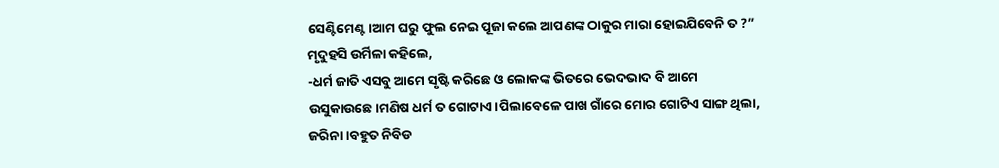ସେଣ୍ଟିମେଣ୍ଟ।ଆମ ଘରୁ ଫୁଲ ନେଇ ପୂଜା କଲେ ଆପଣଙ୍କ ଠାକୁର ମାରା ହୋଇଯିବେନି ତ ?”
ମୃଦୁହସି ଉର୍ମିଳା କହିଲେ,
-ଧର୍ମ ଜାତି ଏସବୁ ଆମେ ସୃଷ୍ଟି କରିଛେ ଓ ଲୋକଙ୍କ ଭିତରେ ଭେଦଭାଦ ବି ଆମେ ଉସୁକାଉଛେ।ମଣିଷ ଧର୍ମ ତ ଗୋଟାଏ।ପିଲାବେଳେ ପାଖ ଗାଁରେ ମୋର ଗୋଟିଏ ସାଙ୍ଗ ଥିଲା, ଜରିନା ।ବହୁତ ନିବିଡ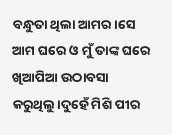ବନ୍ଧୁତା ଥିଲା ଆମର।ସେ ଆମ ଘରେ ଓ ମୁଁ ତାଙ୍କ ଘରେ ଖିଆପିଆ ଉଠାବସା କରୁଥିଲୁ।ଦୁହେଁ ମିଶି ପୀର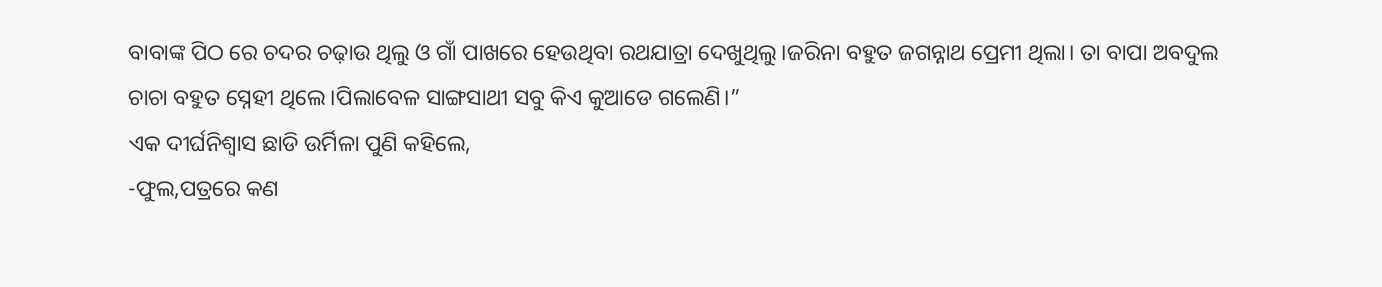ବାବାଙ୍କ ପିଠ ରେ ଚଦର ଚଢ଼ାଉ ଥିଲୁ ଓ ଗାଁ ପାଖରେ ହେଉଥିବା ରଥଯାତ୍ରା ଦେଖୁଥିଲୁ।ଜରିନା ବହୁତ ଜଗନ୍ନାଥ ପ୍ରେମୀ ଥିଲା। ତା ବାପା ଅବଦୁଲ ଚାଚା ବହୁତ ସ୍ନେହୀ ଥିଲେ।ପିଲାବେଳ ସାଙ୍ଗସାଥୀ ସବୁ କିଏ କୁଆଡେ ଗଲେଣି।”
ଏକ ଦୀର୍ଘନିଶ୍ବାସ ଛାଡି ଉର୍ମିଳା ପୁଣି କହିଲେ,
-ଫୁଲ,ପତ୍ରରେ କଣ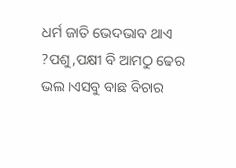ଧର୍ମ ଜାତି ଭେଦଭାବ ଥାଏ ?ପଶୁ,ପକ୍ଷୀ ବି ଆମଠୁ ଢେର ଭଲ।ଏସବୁ ବାଛ ବିଚାର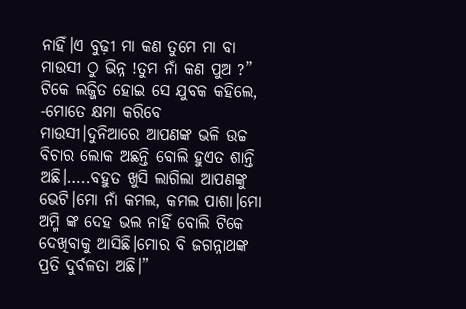ନାହିଁ।ଏ ବୁଢ଼ୀ ମା କଣ ତୁମେ ମା ବା ମାଉସୀ ଠୁ ଭିନ୍ନ !ତୁମ ନାଁ କଣ ପୁଅ ?”
ଟିକେ ଲଜ୍ଜିତ ହୋଇ ସେ ଯୁବକ କହିଲେ,
-ମୋତେ କ୍ଷମା କରିବେ ମାଉସୀ।ଦୁନିଆରେ ଆପଣଙ୍କ ଭଳି ଉଚ୍ଚ ବିଚାର ଲୋକ ଅଛନ୍ତି ବୋଲି ହୁଏତ ଶାନ୍ତି ଅଛି।…..ବହୁତ ଖୁସି ଲାଗିଲା ଆପଣଙ୍କୁ ଭେଟି।ମୋ ନାଁ କମଲ, କମଲ ପାଶା।ମୋ ଅମ୍ମି ଙ୍କ ଦେହ ଭଲ ନାହିଁ ବୋଲି ଟିକେ ଦେଖିବାକୁ ଆସିଛି।ମୋର ବି ଜଗନ୍ନାଥଙ୍କ ପ୍ରତି ଦୁର୍ବଳତା ଅଛି।”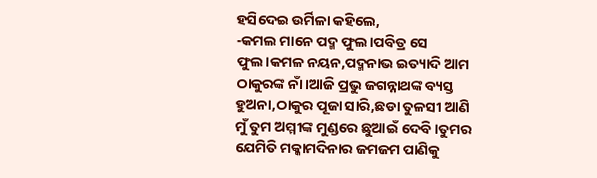ହସିଦେଇ ଉର୍ମିଳା କହିଲେ,
-କମଲ ମାନେ ପଦ୍ମ ଫୁଲ।ପବିତ୍ର ସେ ଫୁଲ।କମଳ ନୟନ,ପଦ୍ମନାଭ ଇତ୍ୟାଦି ଆମ ଠାକୁରଙ୍କ ନାଁ।ଆଜି ପ୍ରଭୁ ଜଗନ୍ନାଥଙ୍କ ବ୍ୟସ୍ତ ହୁଅନା,ଠାକୁର ପୂଜା ସାରି,ଛଡା ତୁଳସୀ ଆଣି ମୁଁ ତୁମ ଅମ୍ମୀଙ୍କ ମୁଣ୍ଡରେ ଛୁଆଇଁ ଦେବି।ତୁମର ଯେମିତି ମକ୍କାମଦିନାର ଜମଜମ ପାଣିକୁ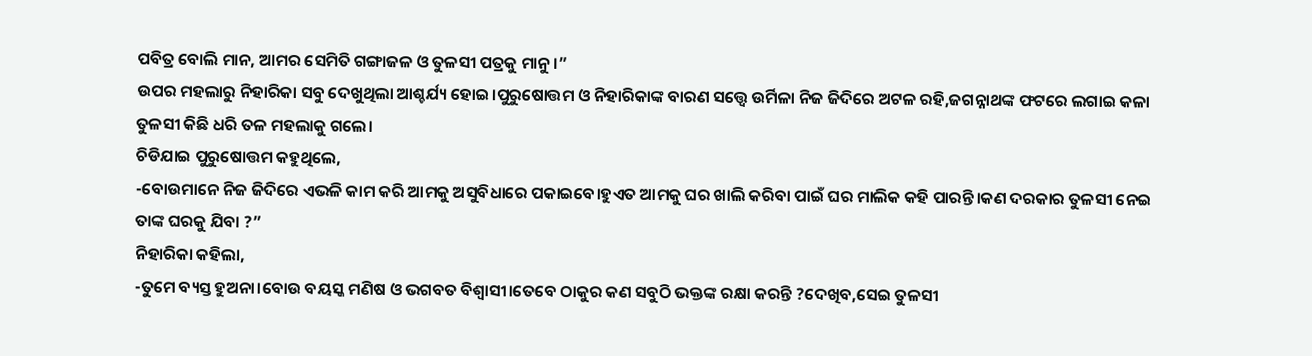ପବିତ୍ର ବୋଲି ମାନ, ଆମର ସେମିତି ଗଙ୍ଗାଜଳ ଓ ତୁଳସୀ ପତ୍ରକୁ ମାନୁ।”
ଉପର ମହଲାରୁ ନିହାରିକା ସବୁ ଦେଖୁଥିଲା ଆଶ୍ଚର୍ଯ୍ୟ ହୋଇ।ପୁରୁଷୋତ୍ତମ ଓ ନିହାରିକାଙ୍କ ବାରଣ ସତ୍ତ୍ୱେ ଉର୍ମିଳା ନିଜ ଜିଦିରେ ଅଟଳ ରହି,ଜଗନ୍ନାଥଙ୍କ ଫଟରେ ଲଗାଇ କଳା ତୁଳସୀ କିଛି ଧରି ତଳ ମହଲାକୁ ଗଲେ।
ଚିଡିଯାଇ ପୁରୁଷୋତ୍ତମ କହୁଥିଲେ,
-ବୋଉମାନେ ନିଜ ଜିଦିରେ ଏଭଳି କାମ କରି ଆମକୁ ଅସୁବିଧାରେ ପକାଇବେ।ହୁଏତ ଆମକୁ ଘର ଖାଲି କରିବା ପାଇଁ ଘର ମାଲିକ କହି ପାରନ୍ତି।କଣ ଦରକାର ତୁଳସୀ ନେଇ ତାଙ୍କ ଘରକୁ ଯିବା ?”
ନିହାରିକା କହିଲା,
-ତୁମେ ବ୍ୟସ୍ତ ହୁଅନା।ବୋଉ ବୟସ୍କ ମଣିଷ ଓ ଭଗବତ ବିଶ୍ବାସୀ।ତେବେ ଠାକୁର କଣ ସବୁଠି ଭକ୍ତଙ୍କ ରକ୍ଷା କରନ୍ତି ?ଦେଖିବ,ସେଇ ତୁଳସୀ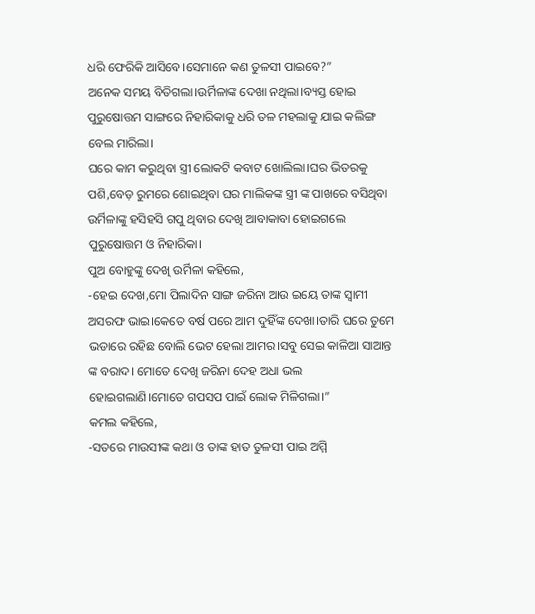ଧରି ଫେରିକି ଆସିବେ।ସେମାନେ କଣ ତୁଳସୀ ପାଇବେ?”
ଅନେକ ସମୟ ବିତିଗଲା।ଉର୍ମିଳାଙ୍କ ଦେଖା ନଥିଲା।ବ୍ୟସ୍ତ ହୋଇ ପୁରୁଷୋତ୍ତମ ସାଙ୍ଗରେ ନିହାରିକାକୁ ଧରି ତଳ ମହଲାକୁ ଯାଇ କଲିଙ୍ଗ ବେଲ ମାରିଲା।
ଘରେ କାମ କରୁଥିବା ସ୍ତ୍ରୀ ଲୋକଟି କବାଟ ଖୋଲିଲା।ଘର ଭିତରକୁ ପଶି,ବେଡ଼ ରୁମରେ ଶୋଇଥିବା ଘର ମାଲିକଙ୍କ ସ୍ତ୍ରୀ ଙ୍କ ପାଖରେ ବସିଥିବା ଉର୍ମିଳାଙ୍କୁ ହସିହସି ଗପୁ ଥିବାର ଦେଖି ଆବାକାବା ହୋଇଗଲେ ପୁରୁଷୋତ୍ତମ ଓ ନିହାରିକା।
ପୁଅ ବୋହୁଙ୍କୁ ଦେଖି ଉର୍ମିଳା କହିଲେ,
-ହେଇ ଦେଖ,ମୋ ପିଲାଦିନ ସାଙ୍ଗ ଜରିନା ଆଉ ଇୟେ ତାଙ୍କ ସ୍ୱାମୀ ଅସରଫ ଭାଇ।କେତେ ବର୍ଷ ପରେ ଆମ ଦୁହିଁଙ୍କ ଦେଖା।ତାରି ଘରେ ତୁମେ ଭଡାରେ ରହିଛ ବୋଲି ଭେଟ ହେଲା ଆମର।ସବୁ ସେଇ କାଳିଆ ସାଆନ୍ତ ଙ୍କ ବରାଦ। ମୋତେ ଦେଖି ଜରିନା ଦେହ ଅଧା ଭଲ ହୋଇଗଲାଣି।ମୋତେ ଗପସପ ପାଇଁ ଲୋକ ମିଳିଗଲା।”
କମଲ କହିଲେ,
-ସତରେ ମାଉସୀଙ୍କ କଥା ଓ ତାଙ୍କ ହାତ ତୁଳସୀ ପାଇ ଅମ୍ମି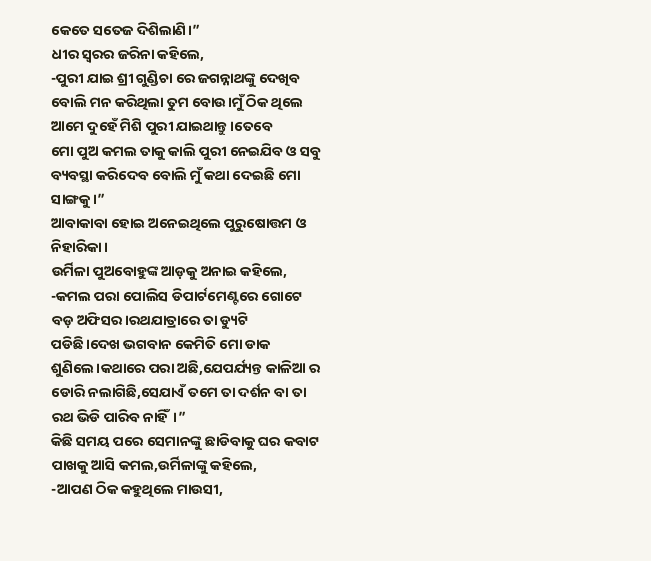କେତେ ସତେଜ ଦିଶିଲାଣି।”
ଧୀର ସ୍ୱରର ଜରିନା କହିଲେ,
-ପୁରୀ ଯାଇ ଶ୍ରୀ ଗୁଣ୍ଡିଚା ରେ ଜଗନ୍ନାଥଙ୍କୁ ଦେଖିବ ବୋଲି ମନ କରିଥିଲା ତୁମ ବୋଉ।ମୁଁ ଠିକ ଥିଲେ ଆମେ ଦୁହେଁ ମିଶି ପୁରୀ ଯାଇଥାନ୍ତୁ।ତେବେ
ମୋ ପୁଅ କମଲ ତାକୁ କାଲି ପୁରୀ ନେଇଯିବ ଓ ସବୁ ବ୍ୟବସ୍ଥା କରିଦେବ ବୋଲି ମୁଁ କଥା ଦେଇଛି ମୋ ସାଙ୍ଗକୁ।”
ଆବାକାବା ହୋଇ ଅନେଇଥିଲେ ପୁରୁଷୋତ୍ତମ ଓ ନିହାରିକା।
ଉର୍ମିଳା ପୁଅବୋହୁଙ୍କ ଆଡ଼କୁ ଅନାଇ କହିଲେ,
-କମଲ ପରା ପୋଲିସ ଡିପାର୍ଟମେଣ୍ଟରେ ଗୋଟେ ବଡ଼ ଅଫିସର।ରଥଯାତ୍ରାରେ ତା ଡ୍ୟୁଟି ପଡିଛି।ଦେଖ ଭଗବାନ କେମିତି ମୋ ଡାକ ଶୁଣିଲେ।କଥାରେ ପରା ଅଛି,ଯେପର୍ଯ୍ୟନ୍ତ କାଳିଆ ର ଡୋରି ନଲାଗିଛି,ସେଯାଏଁ ତମେ ତା ଦର୍ଶନ ବା ତା ରଥ ଭିଡି ପାରିବ ନାହିଁ।”
କିଛି ସମୟ ପରେ ସେମାନଙ୍କୁ ଛାଡିବାକୁ ଘର କବାଟ ପାଖକୁ ଆସି କମଲ,ଉର୍ମିଳାଙ୍କୁ କହିଲେ,
-ଆପଣ ଠିକ କହୁଥିଲେ ମାଉସୀ,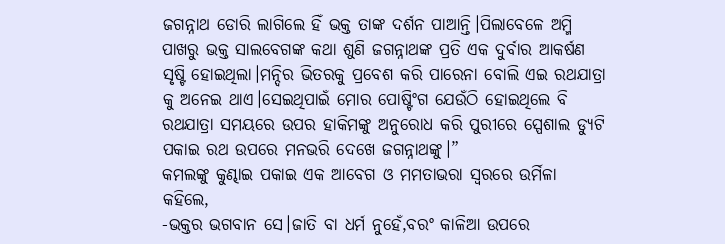ଜଗନ୍ନାଥ ଡୋରି ଲାଗିଲେ ହିଁ ଭକ୍ତ ତାଙ୍କ ଦର୍ଶନ ପାଆନ୍ତି।ପିଲାବେଳେ ଅମ୍ମି ପାଖରୁ ଭକ୍ତ ସାଲବେଗଙ୍କ କଥା ଶୁଣି ଜଗନ୍ନାଥଙ୍କ ପ୍ରତି ଏକ ଦୁର୍ବାର ଆକର୍ଷଣ ସୃଷ୍ଟି ହୋଇଥିଲା।ମନ୍ଦିର ଭିତରକୁ ପ୍ରବେଶ କରି ପାରେନା ବୋଲି ଏଇ ରଥଯାତ୍ରା କୁ ଅନେଇ ଥାଏ।ସେଇଥିପାଇଁ ମୋର ପୋଷ୍ଟିଂଗ ଯେଉଁଠି ହୋଇଥିଲେ ବି ରଥଯାତ୍ରା ସମୟରେ ଉପର ହାକିମଙ୍କୁ ଅନୁରୋଧ କରି ପୁରୀରେ ସ୍ପେଶାଲ ଡ୍ୟୁଟି ପକାଇ ରଥ ଉପରେ ମନଭରି ଦେଖେ ଜଗନ୍ନାଥଙ୍କୁ।”
କମଲଙ୍କୁ କୁଣ୍ଢାଇ ପକାଇ ଏକ ଆବେଗ ଓ ମମତାଭରା ସ୍ୱରରେ ଉର୍ମିଳା କହିଲେ,
-ଭକ୍ତର ଭଗବାନ ସେ।ଜାତି ବା ଧର୍ମ ନୁହେଁ,ବରଂ କାଳିଆ ଉପରେ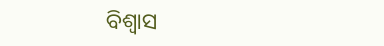ବିଶ୍ବାସ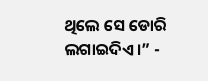ଥିଲେ ସେ ଡୋରି ଲଗାଇଦିଏ।” -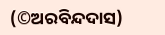(©ଅରବିନ୍ଦଦାସ)